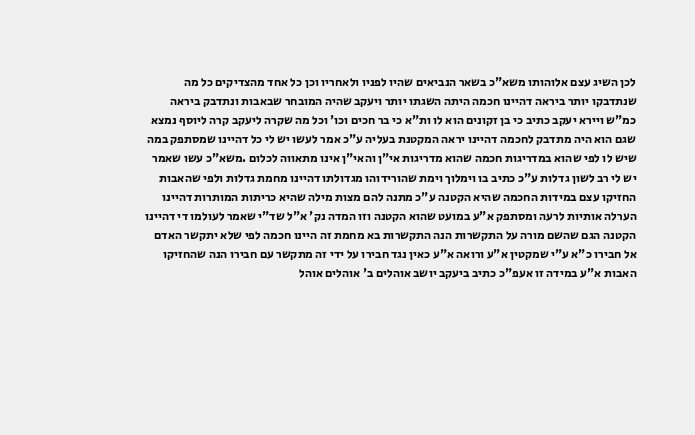לכן השיג עצם אלוהותו משא"כ בשאר הנביאים שהיו לפניו ולאחריו וכן כל אחד מהצדיקים כל מה שנתדבקו יותר ביראה דהיינו חכמה היתה השגתו יותר ויעקב שהיה המובחר שבאבות ונתדבק ביראה כמ"ש ויירא יעקב כתיב כי בן זקונים הוא לו ות"א כי בר חכים וכו' וכל מה שקרה ליעקב קרה ליוסף נמצא שגם הוא היה מתדבק לחכמה דהיינו יראה המקטנת בעליה ע"כ אמר לעשו יש לי כל דהיינו שמסתפק במה שיש לו לפי שהוא במדריגות חכמה שהוא מדריגות אי"ן והאי"ן אינו מתאווה לכלום .משא"כ עשו שאמר יש לי רב לשון גדלות ע"כ כתיב בו וימלוך וימת שהורידוהו מגדולתו דהיינו מחמת גדלות ולפי שהאבות החזיקו עצם במידות החכמה שהיא הקטנה ע"כ מתנה להם מצות מילה שהיא כריתות המותרות דהיינו הערלה אותיות לרעה ומסתפק א"ע במועט שהוא הקטנה וזו המדה נק' א"ל שד"י שאמר לעולמו די דהיינו הקטנה הגם שהשם מורה על התקשרות הנה התקשרות בא מחמת זה היינו חכמה לפי שלא יתקשר האדם אל חבירו כ"א ע"י שמקטין א"ע ורואה א"ע כאין נגד חבירו על ידי זה מתקשר עם חבירו הנה שהחזיקו האבות א"ע במידה זו אעפ"כ כתיב ביעקב יושב אוהלים ב' אוהלים אוהל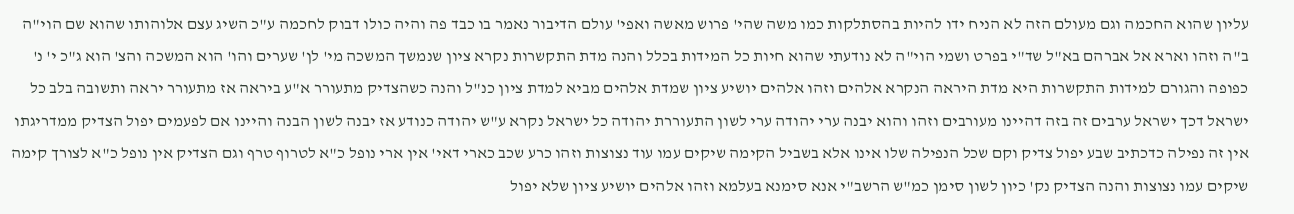עליון שהוא החכמה וגם מעולם הזה לא הניח ידו להיות בהסתלקות כמו משה שהי' פרוש מאשה ואפי' עולם הדיבור נאמר בו כבד פה והיה כולו דבוק לחכמה ע"כ השיג עצם אלוהותו שהוא שם הוי"ה ב"ה וזהו וארא אל אברהם בא"ל שד"י בפרט ושמי הוי"ה לא נודעתי שהוא חיות כל המידות בכלל והנה מדת התקשרות נקרא ציון שנמשך המשכה מי' לן' שערים והו' הוא המשכה והצ' הוא ג"כ י' נ' כפופה והגורם למידות התקשרות היא מדת היראה הנקרא אלהים וזהו אלהים יושיע ציון שמדת אלהים מביא למדת ציון כנ"ל והנה כשהצדיק מתעורר א"ע ביראה אז מתעורר יראה ותשובה בלב כל ישראל דכך ישראל ערבים זה בזה דהיינו מעורבים וזהו והוא יבנה ערי יהודה ערי לשון התעוררת יהודה כל ישראל נקרא ע"ש יהודה כנודע אז יבנה לשון הבנה והיינו אם לפעמים יפול הצדיק ממדריגתו אין זה נפילה כדכתיב שבע יפול צדיק וקם שכל הנפילה שלו אינו אלא בשביל הקימה שיקים עמו עוד נצוצות וזהו כרע שכב כארי דאי' אין ארי נופל כ"א לטרוף טרף וגם הצדיק אין נופל כ"א לצורך קימה שיקים עמו נצוצות והנה הצדיק נק' כיון לשון סימן כמ"ש הרשב"י אנא סימנא בעלמא וזהו אלהים יושיע ציון שלא יפול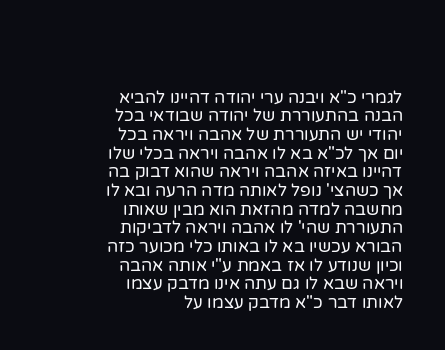לגמרי כ"א ויבנה ערי יהודה דהיינו להביא הבנה בהתעוררת של יהודה שבודאי בכל יהודי יש התעוררת של אהבה ויראה בכל יום אך לכ"א בא לו אהבה ויראה בכלי שלו דהיינו באיזה אהבה ויראה שהוא דבוק בה אך כשהצי' נופל לאותה מדה הרעה ובא לו מחשבה למדה מהזאת הוא מבין שאותו התעוררת שהי' לו אהבה ויראה לדביקות הבורא עכשיו בא לו באותו כלי מכוער כזה וכיון שנודע לו אז באמת ע"י אותה אהבה ויראה שבא לו גם עתה אינו מדבק עצמו לאותו דבר כ"א מדבק עצמו על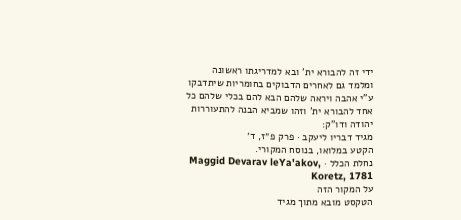ידי זה להבורא ית' ובא למדריגתו ראשונה ומלמד גם לאחרים הדבוקים בחומריות שיתדבקו ע"י אהבה ויראה שלהם הבא להם בכלי שלהם כל אחד להבורא ית' וזהו שמביא הבנה להתעוררות יהודה ודו"ק:
מגיד דבריו ליעקב · פרק פ״ז, ד׳
הקטע במלואו, בנוסח המקורי.
נחלת הכלל · Maggid Devarav leYa'akov, Koretz, 1781
על המקור הזה
הטקסט מובא מתוך מגיד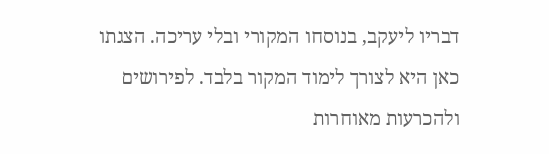דבריו ליעקב, בנוסחו המקורי ובלי עריכה. הצגתו כאן היא לצורך לימוד המקור בלבד. לפירושים ולהכרעות מאוחרות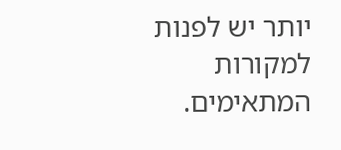יותר יש לפנות למקורות המתאימים.